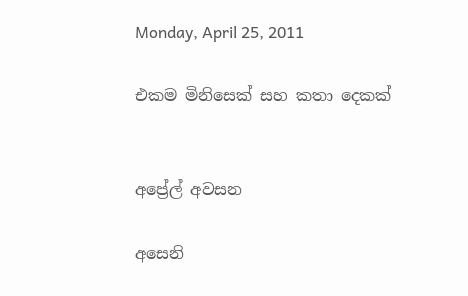Monday, April 25, 2011

එකම මිනිසෙක් සහ කතා දෙකක්


අප්‍රේල් අවසන

අසෙනි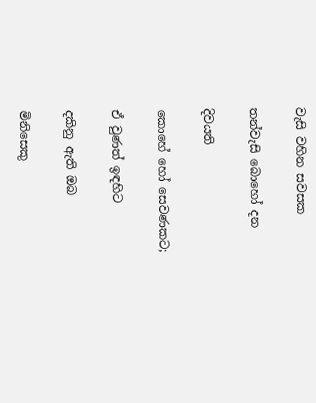වැසි වහින සවසක

තන්වැසි බොහෝ දන

දිවයති

කොහේ හෝ සෙවණකට;

ඒ වුණත් ඉඳහිට

දකිනු ඇති ඔබ

මිනිසෙකු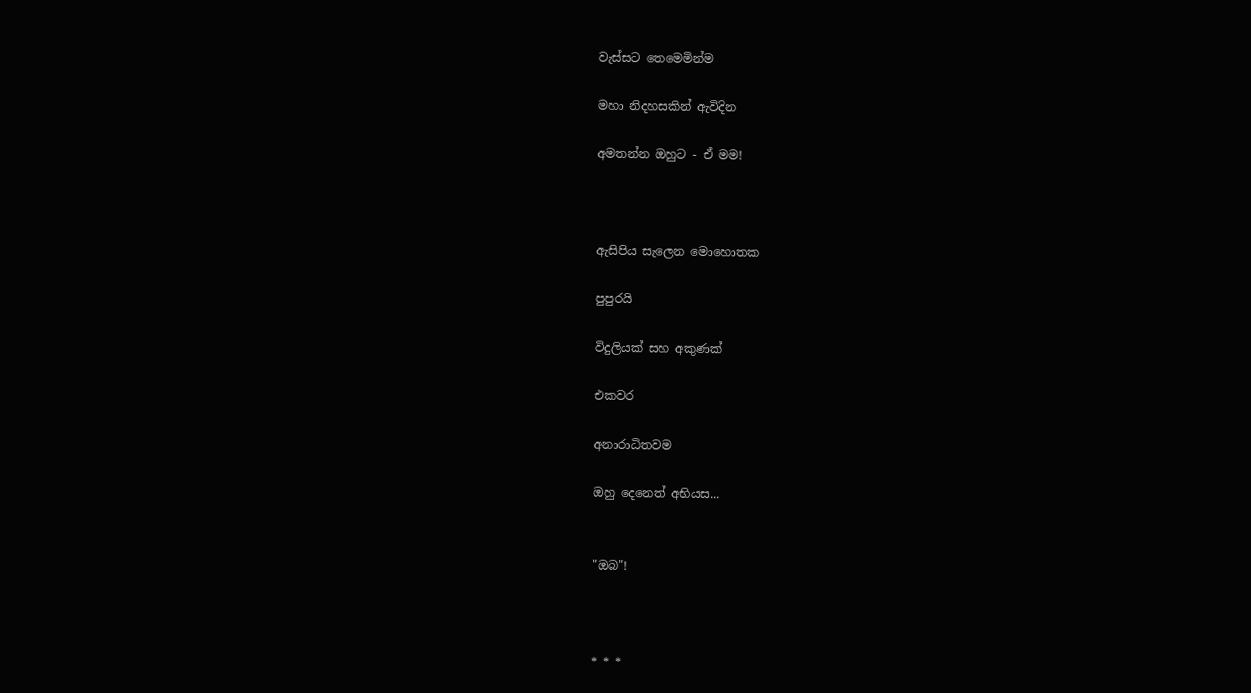වැස්සට තෙමෙමින්ම

මහා නිදහසකින් ඇවිදින

අමතන්න ඔහුට - ඒ මම!



ඇසිපිය සැලෙන මොහොතක

පුපුරයි

විදුලියක් සහ අකුණක්

එකවර

අනාරාධිතවම

ඔහු දෙනෙත් අභියස...


"ඔබ"!



* * *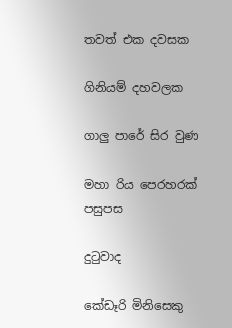තවත් එක දවසක

ගිනියම් දහවලක

ගාලු පාරේ සිර වුණ

මහා රිය පෙරහරක් පසුපස

දුටුවාද

කේඩෑරි මිනිසෙකු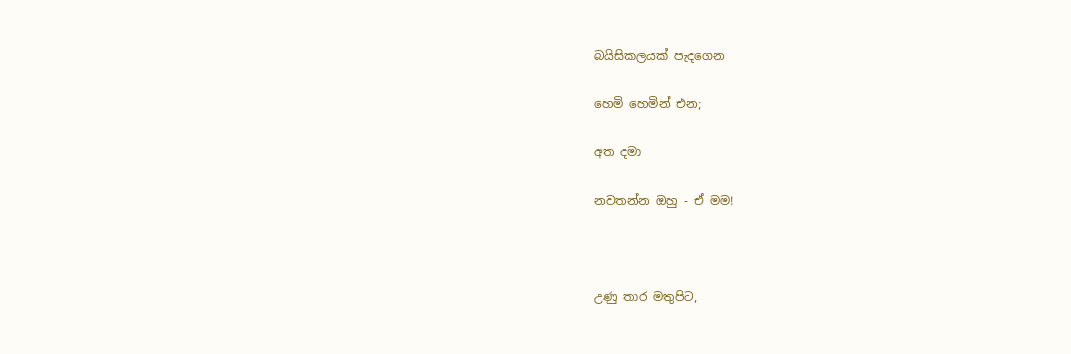බයිසිකලයක් පැදගෙන

හෙමි හෙමින් එන;

අත දමා

නවතන්න ඔහු - ඒ මම!



උණු තාර මතුපිට,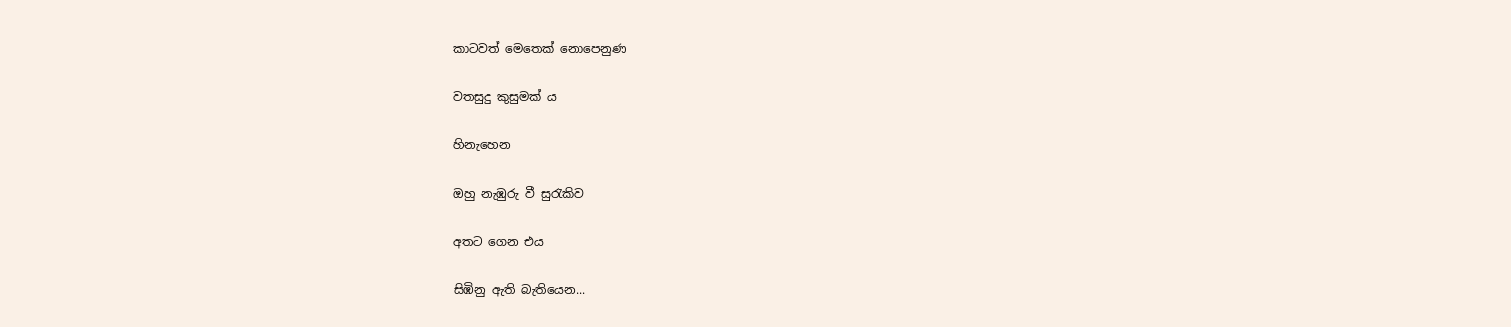කාටවත් මෙතෙක් නොපෙනුණ

වතසුදු කුසුමක් ය

හිනැහෙන

ඔහු නැඹුරු වී සුරැකිව

අතට ගෙන එය

සිඹිනු ඇති බැතියෙන...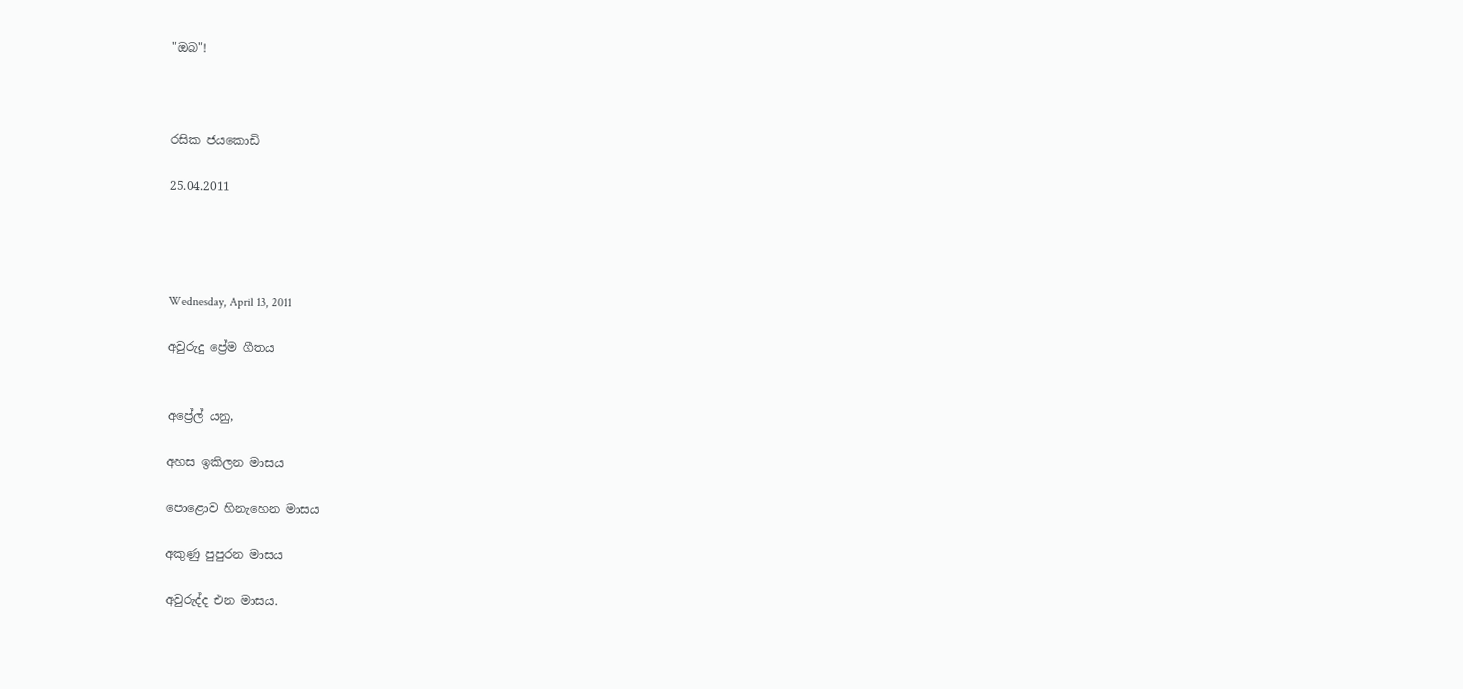"ඔබ"!



රසික ජයකොඩි

25.04.2011




Wednesday, April 13, 2011

අවුරුදු ප්‍රේම ගීතය


අප්‍රේල් යනු,

අහස ඉකිලන මාසය

පොළොව හිනැහෙන මාසය

අකුණු පුපුරන මාසය

අවුරුද්ද එන මාසය.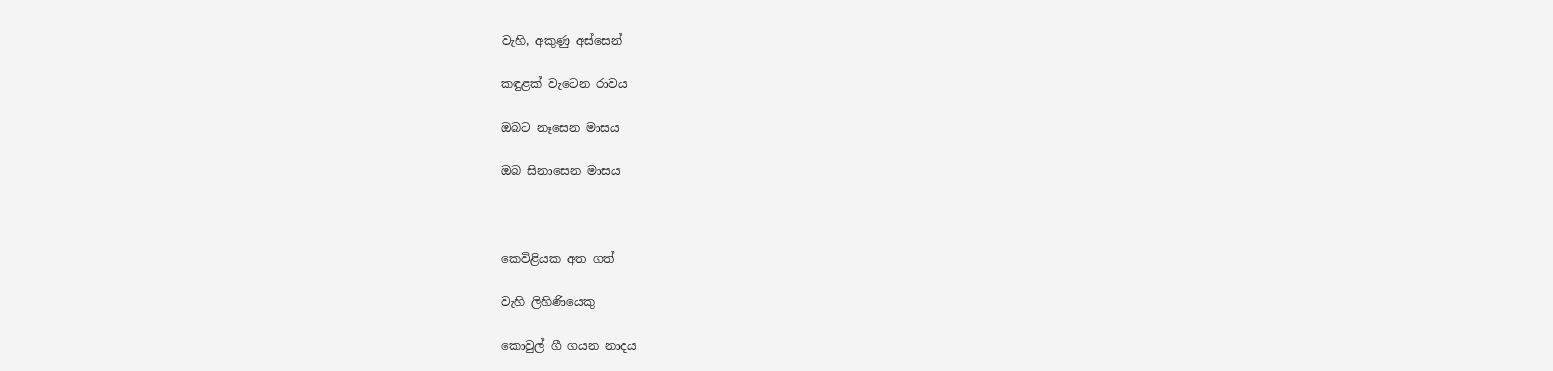වැහි, අකුණු අස්සෙන්

කඳුළක් වැටෙන රාවය

ඔබට නෑසෙන මාසය

ඔබ සිනාසෙන මාසය



කෙවිළියක අත ගත්

වැහි ලිහිණියෙකු

කොවුල් ගී ගයන නාදය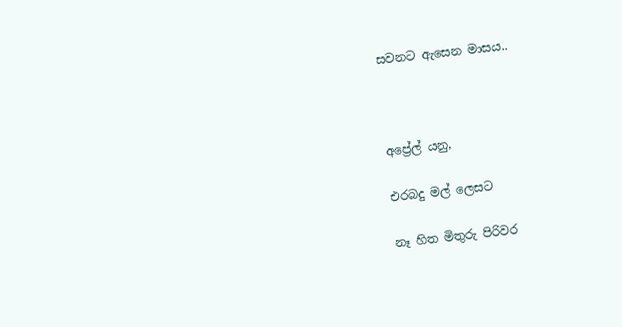සවනට ඇසෙන මාසය..



අප්‍රේල් යනු,

එරබදු මල් ලෙසට

නෑ හිත මිතුරු පිරිවර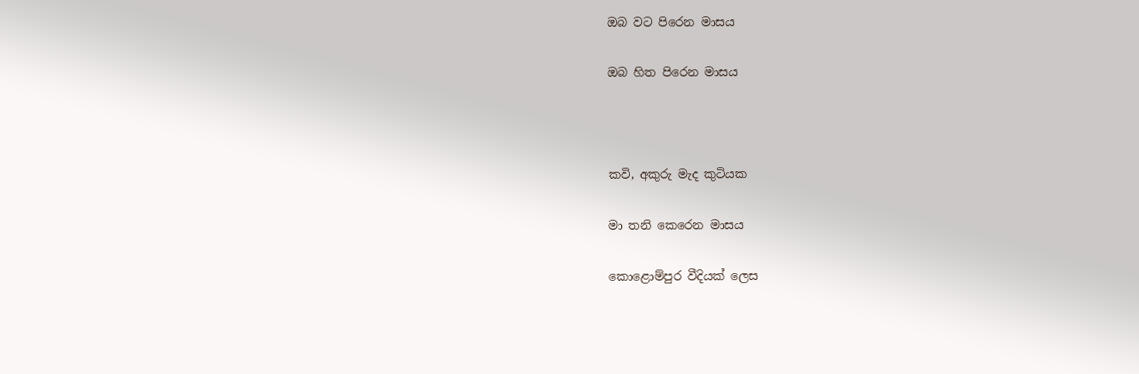ඔබ වට පිරෙන මාසය

ඔබ හිත පිරෙන මාසය



කවි, අකුරු මැද කුටියක

මා තනි කෙරෙන මාසය

කොළොම්පුර වීදියක් ලෙස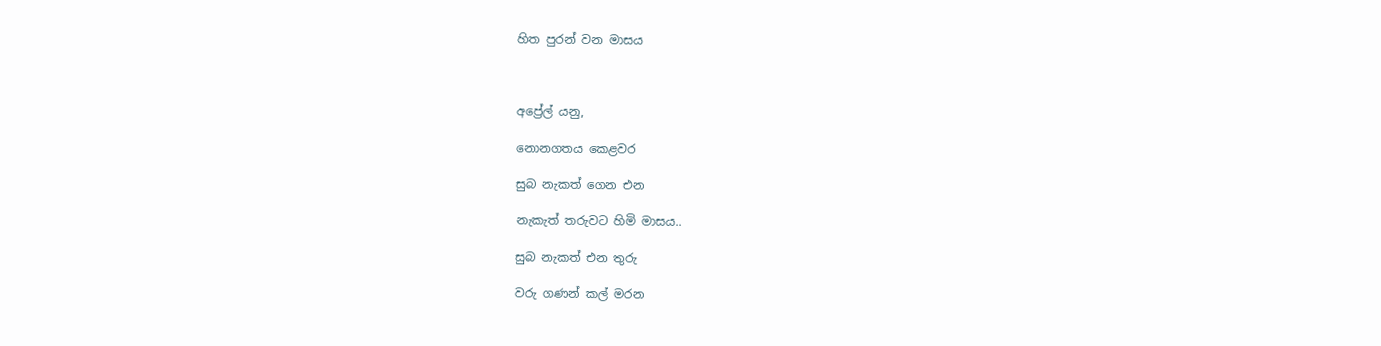හිත පුරන් වන මාසය



අප්‍රේල් යනු,

නොනගතය කෙළවර

සුබ නැකත් ගෙන එන

නැකැත් තරුවට හිමි මාසය..

සුබ නැකත් එන තුරු

වරු ගණන් කල් මරන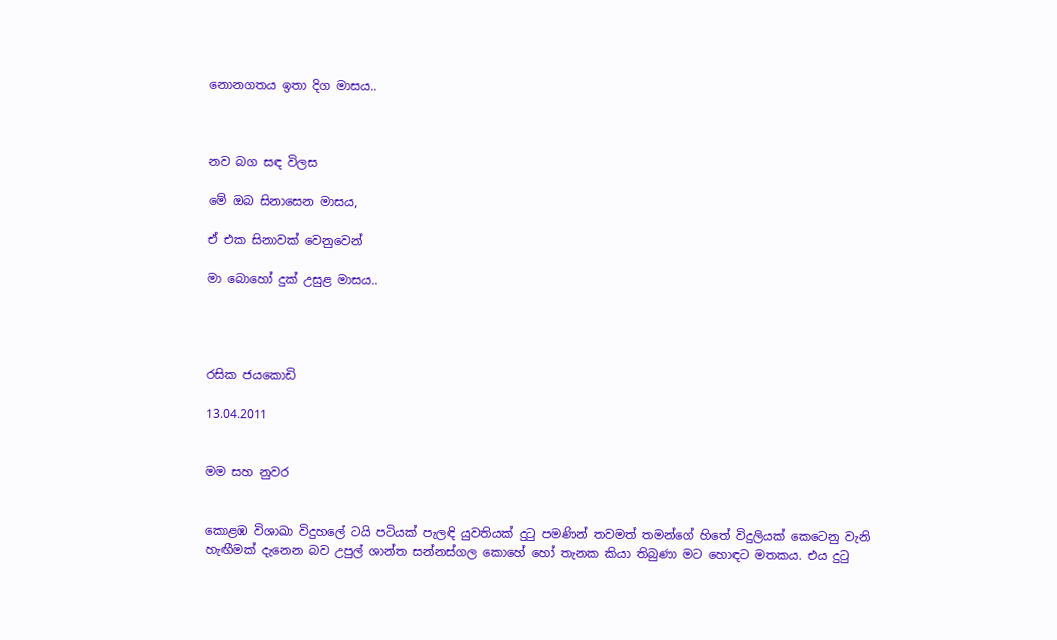නොනගතය ඉතා දිග මාසය..



නව බග සඳ විලස

මේ ඔබ සිනාසෙන මාසය,

ඒ එක සිනාවක් වෙනුවෙන්

මා බොහෝ දුක් උසුළ මාසය..




රසික ජයකොඩි

13.04.2011


මම සහ නුවර


කොළඹ විශාඛා විදුහලේ ටයි පටියක් පැලඳි යුවතියක් දුටු පමණින් තවමත් තමන්ගේ හිතේ විදුලියක් කෙටෙනු වැනි හැඟීමක් දැනෙන බව උපුල් ශාන්ත සන්නස්ගල කොහේ හෝ තැනක කියා තිබුණා මට හොඳට මතකය. එය දුටු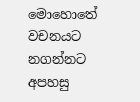මොහොතේ වචනයට නගන්නට අපහසු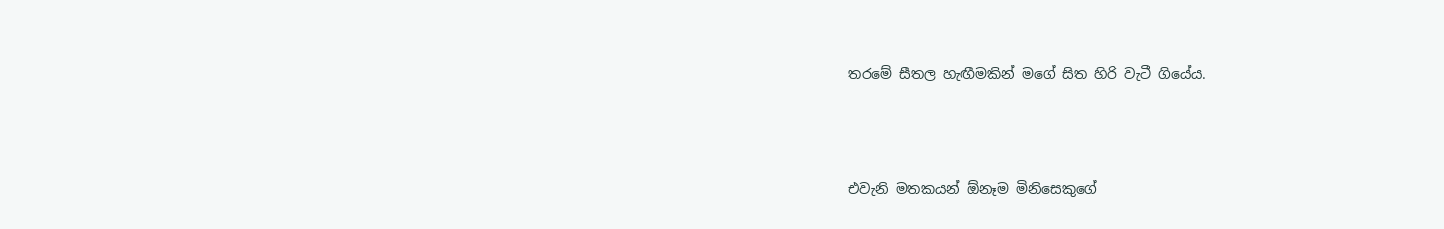තරමේ සීතල හැඟීමකින් මගේ සිත හිරි වැටී ගියේය.



එවැනි මතකයන් ඕනෑම මිනිසෙකුගේ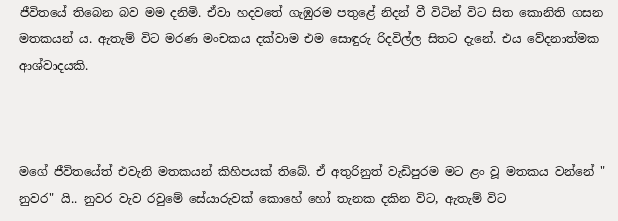ජීවිතයේ තිබෙන බව මම දනිමි. ඒවා හදවතේ ගැඹුරම පතුළේ නිදන් වී විටින් විට සිත කොනිති ගසන මතකයන් ය. ඇතැම් විට මරණ මංචකය දක්වාම එම සොඳුරු රිදවිල්ල සිතට දැනේ. එය වේදනාත්මක ආශ්වාදයකි.



මගේ ජීවිතයේත් එවැනි මතකයන් කිහිපයක් තිබේ. ඒ අතුරිනුත් වැඩිපුරම මට ළං වූ මතකය වන්නේ " නුවර" යි.. නුවර වැව රවුමේ සේයාරුවක් කොහේ හෝ තැනක දකින විට, ඇතැම් විට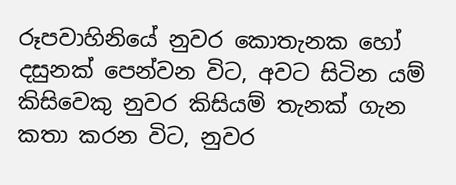රූපවාහිනියේ නුවර කොතැනක හෝ දසුනක් පෙන්වන විට, අවට සිටින යම් කිසිවෙකු නුවර කිසියම් තැනක් ගැන කතා කරන විට, නුවර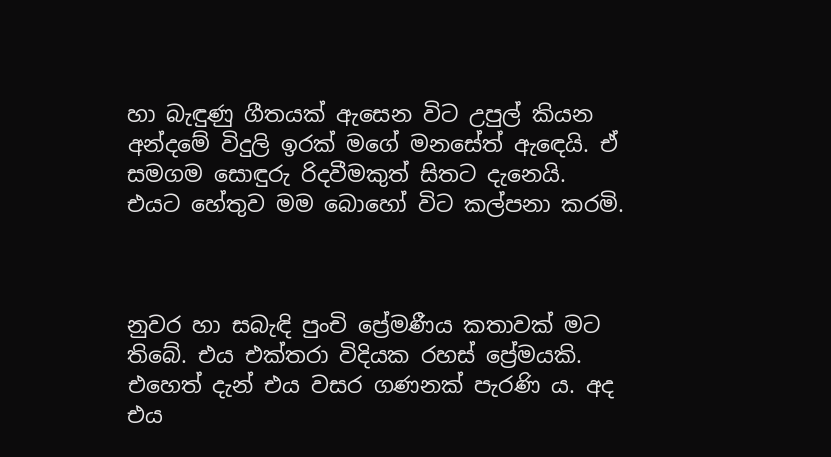හා බැඳුණු ගීතයක් ඇසෙන විට උපුල් කියන අන්දමේ විදුලි ඉරක් මගේ මනසේත් ඇඳෙයි. ඒ සමගම සොඳුරු රිදවීමකුත් සිතට දැනෙයි. එයට හේතුව මම බොහෝ විට කල්පනා කරමි.



නුවර හා සබැඳි පුංචි ප්‍රේමණීය කතාවක් මට තිබේ. එය එක්තරා විදියක රහස් ප්‍රේමයකි. එහෙත් දැන් එය වසර ගණනක් පැරණි ය. අද එය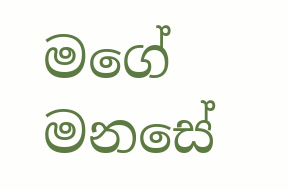මගේ මනසේ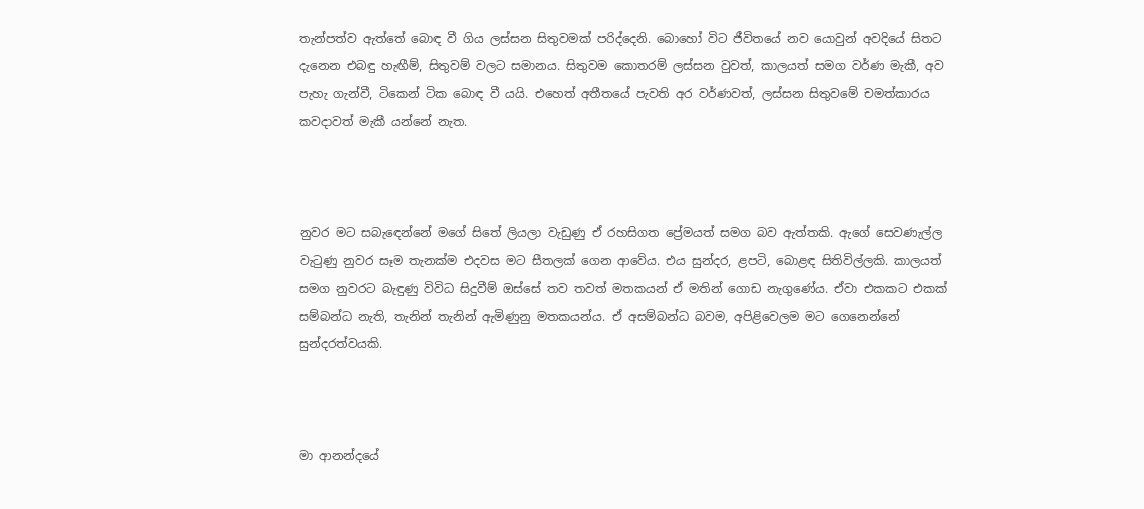තැන්පත්ව ඇත්තේ බොඳ වී ගිය ලස්සන සිතුවමක් පරිද්දෙනි. බොහෝ විට ජීවිතයේ නව යොවුන් අවදියේ සිතට දැනෙන එබඳු හැඟීම්, සිතුවම් වලට සමානය. සිතුවම කොතරම් ලස්සන වුවත්, කාලයත් සමග වර්ණ මැකී, අව පැහැ ගැන්වී, ටිකෙන් ටික බොඳ වී යයි. එහෙත් අතීතයේ පැවති අර වර්ණවත්, ලස්සන සිතුවමේ චමත්කාරය කවදාවත් මැකී යන්නේ නැත.



නුවර මට සබැඳෙන්නේ මගේ සිතේ ලියලා වැඩුණු ඒ රහසිගත ප්‍රේමයත් සමග බව ඇත්තකි. ඇගේ සෙවණැල්ල වැටුණු නුවර සෑම තැනක්ම එදවස මට සීතලක් ගෙන ආවේය. එය සුන්දර, ළපටි, බොළඳ සිතිවිල්ලකි. කාලයත් සමග නුවරට බැඳුණු විවිධ සිදුවීම් ඔස්සේ තව තවත් මතකයන් ඒ මතින් ගොඩ නැගුණේය. ඒවා එකකට එකක් සම්බන්ධ නැති, තැනින් තැනින් ඇමිණුනු මතකයන්ය. ඒ අසම්බන්ධ බවම, අපිළිවෙලම මට ගෙනෙන්නේ සුන්දරත්වයකි.



මා ආනන්දයේ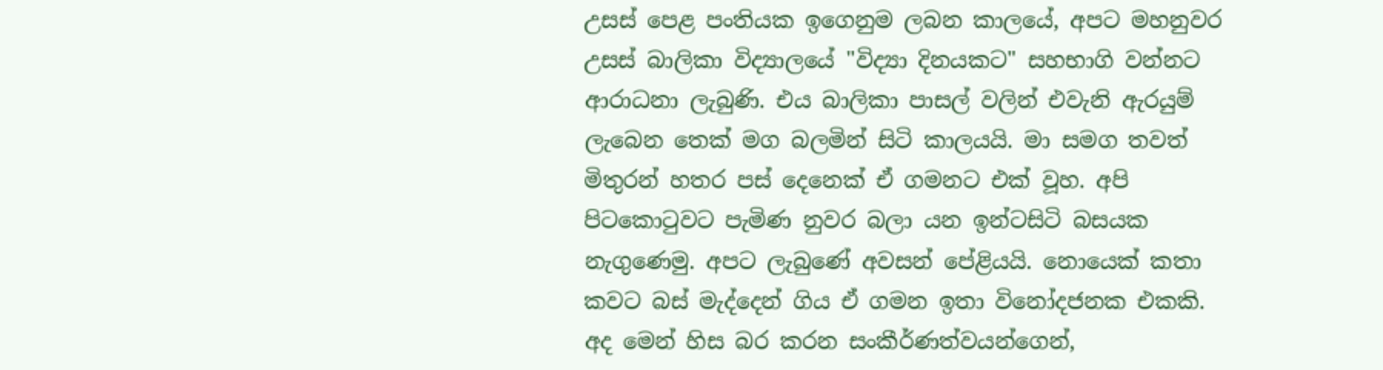උසස් පෙළ පංතියක ඉගෙනුම ලබන කාලයේ, අපට මහනුවර උසස් බාලිකා විද්‍යාලයේ "විද්‍යා දිනයකට" සහභාගි වන්නට ආරාධනා ලැබුණි. එය බාලිකා පාසල් වලින් එවැනි ඇරයුම් ලැබෙන තෙක් මග බලමින් සිටි කාලයයි. මා සමග තවත් මිතුරන් හතර පස් දෙනෙක් ඒ ගමනට එක් වූහ. අපි පිටකොටුවට පැමිණ නුවර බලා යන ඉන්ටසිටි බසයක නැගුණෙමු. අපට ලැබුණේ අවසන් පේළියයි. නොයෙක් කතා කවට බස් මැද්දෙන් ගිය ඒ ගමන ඉතා විනෝදජනක එකකි. අද මෙන් හිස බර කරන සංකීර්ණත්වයන්ගෙන්,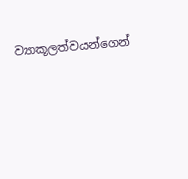ව්‍යාකූලත්වයන්ගෙන්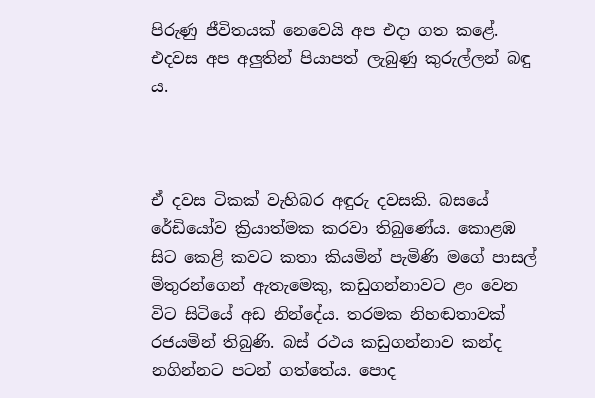පිරුණු ජීවිතයක් නෙවෙයි අප එදා ගත කළේ. එදවස අප අලුතින් පියාපත් ලැබුණු කුරුල්ලන් බඳු ය.



ඒ දවස ටිකක් වැහිබර අඳුරු දවසකි. බසයේ රේඩියෝව ක්‍රියාත්මක කරවා තිබුණේය. කොළඹ සිට කෙළි කවට කතා කියමින් පැමිණි මගේ පාසල් මිතුරන්ගෙන් ඇතැමෙකු, කඩුගන්නාවට ළං වෙන විට සිටියේ අඩ නින්දේය. තරමක නිහඬතාවක් රජයමින් තිබුණි. බස් රථය කඩුගන්නාව කන්ද නගින්නට පටන් ගත්තේය. පොද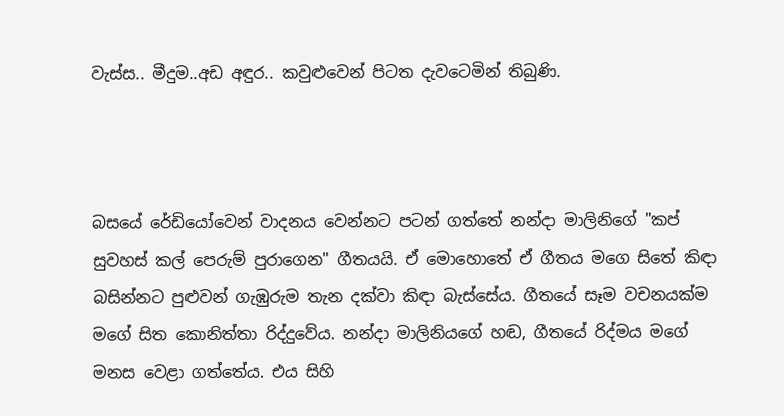වැස්ස.. මීදුම..අඩ අඳුර.. කවුළුවෙන් පිටත දැවටෙමින් තිබුණි.



බසයේ රේඩියෝවෙන් වාදනය වෙන්නට පටන් ගත්තේ නන්දා මාලිනිගේ "කප් සුවහස් කල් පෙරුම් පුරාගෙන" ගීතයයි. ඒ මොහොතේ ඒ ගීතය මගෙ සිතේ කිඳා බසින්නට පුළුවන් ගැඹුරුම තැන දක්වා කිඳා බැස්සේය. ගීතයේ සෑම වචනයක්ම මගේ සිත කොනිත්තා රිද්දුවේය. නන්දා මාලිනියගේ හඬ, ගීතයේ රිද්මය මගේ මනස වෙළා ගත්තේය. එය සිහි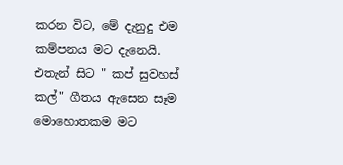කරන විට, මේ දැනුදු එම කම්පනය මට දැනෙයි. එතැන් සිට " කප් සුවහස් කල්" ගීතය ඇසෙන සෑම මොහොතකම මට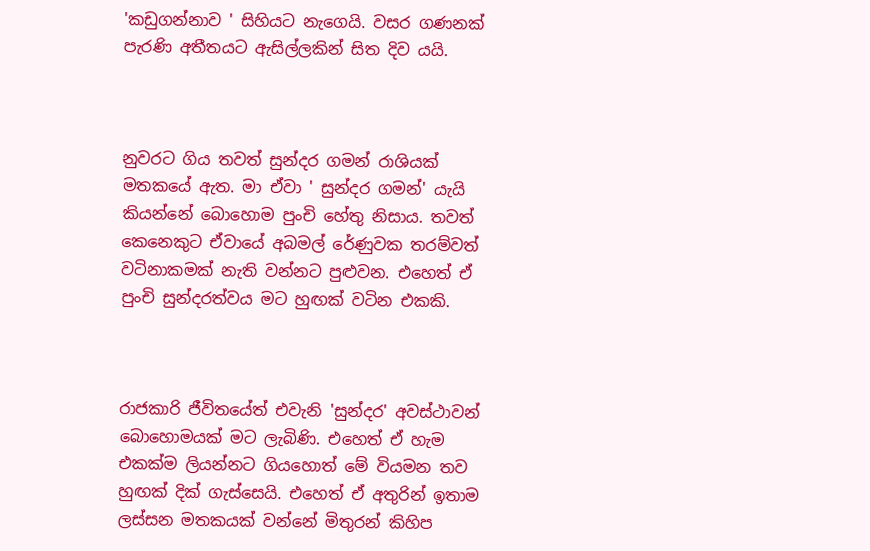'කඩුගන්නාව ' සිහියට නැගෙයි. වසර ගණනක් පැරණි අතීතයට ඇසිල්ලකින් සිත දිව යයි.



නුවරට ගිය තවත් සුන්දර ගමන් රාශියක් මතකයේ ඇත. මා ඒවා ' සුන්දර ගමන්' යැයි කියන්නේ බොහොම පුංචි හේතු නිසාය. තවත් කෙනෙකුට ඒවායේ අබමල් රේණුවක තරම්වත් වටිනාකමක් නැති වන්නට පුළුවන. එහෙත් ඒ පුංචි සුන්දරත්වය මට හුඟක් වටින එකකි.



රාජකාරි ජීවිතයේත් එවැනි 'සුන්දර' අවස්ථාවන් බොහොමයක් මට ලැබිණි. එහෙත් ඒ හැම එකක්ම ලියන්නට ගියහොත් මේ වියමන තව හුඟක් දික් ගැස්සෙයි. එහෙත් ඒ අතුරින් ඉතාම ලස්සන මතකයක් වන්නේ මිතුරන් කිහිප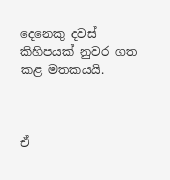දෙනෙකු දවස් කිහිපයක් නුවර ගත කළ මතකයයි.



ඒ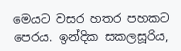මෙයට වසර හතර පහකට පෙරය. ඉන්දික සකලසූරිය,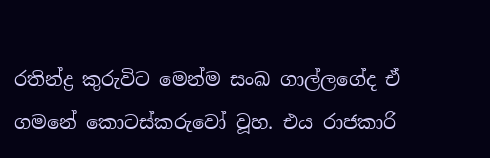රතින්ද්‍ර කුරුවිට මෙන්ම සංඛ ගාල්ලගේද ඒ ගමනේ කොටස්කරුවෝ වූහ. එය රාජකාරි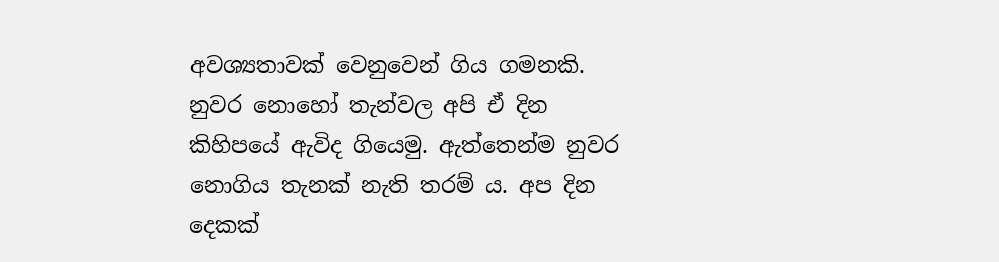අවශ්‍යතාවක් වෙනුවෙන් ගිය ගමනකි. නුවර නොහෝ තැන්වල අපි ඒ දින කිහිපයේ ඇවිද ගියෙමු. ඇත්තෙන්ම නුවර නොගිය තැනක් නැති තරම් ය. අප දින දෙකක්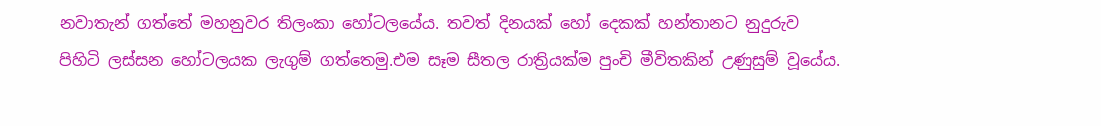නවාතැන් ගත්තේ මහනුවර තිලංකා හෝටලයේය. තවත් දිනයක් හෝ දෙකක් හන්තානට නුදුරුව පිහිටි ලස්සන හෝටලයක ලැගුම් ගත්තෙමු.එම සෑම සීතල රාත්‍රියක්ම පුංචි මීවිතකින් උණුසුම් වූයේය.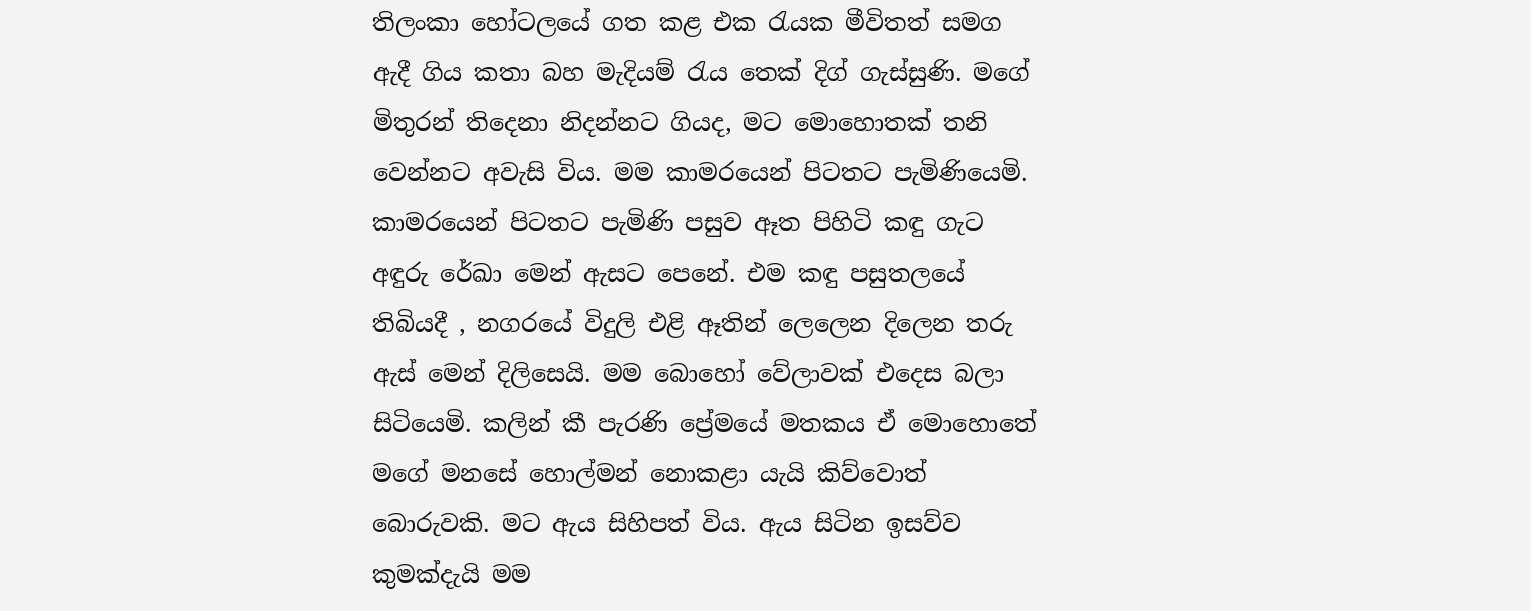තිලංකා හෝටලයේ ගත කළ එක රැයක මීවිතත් සමග ඇදී ගිය කතා බහ මැදියම් රැය තෙක් දිග් ගැස්සුණි. මගේ මිතුරන් තිදෙනා නිදන්නට ගියද, මට මොහොතක් තනි වෙන්නට අවැසි විය. මම කාමරයෙන් පිටතට පැමිණියෙමි. කාමරයෙන් පිටතට පැමිණි පසුව ඈත පිහිටි කඳු ගැට අඳුරු රේඛා මෙන් ඇසට පෙනේ. එම කඳු පසුතලයේ තිබියදී , නගරයේ විදුලි එළි ඈතින් ලෙලෙන දිලෙන තරු ඇස් මෙන් දිලිසෙයි. මම බොහෝ වේලාවක් එදෙස බලා සිටියෙමි. කලින් කී පැරණි ප්‍රේමයේ මතකය ඒ මොහොතේ මගේ මනසේ හොල්මන් නොකළා යැයි කිව්වොත් බොරුවකි. මට ඇය සිහිපත් විය. ඇය සිටින ඉසව්ව කුමක්දැයි මම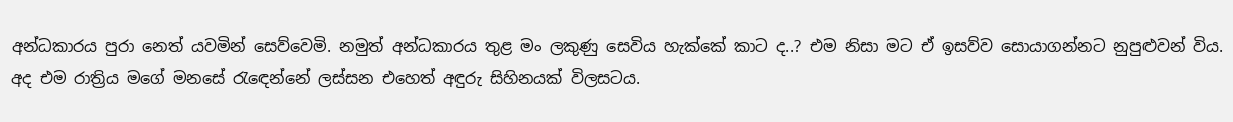අන්ධකාරය පුරා නෙත් යවමින් සෙව්වෙමි. නමුත් අන්ධකාරය තුළ මං ලකුණු සෙවිය හැක්කේ කාට ද..? එම නිසා මට ඒ ඉසව්ව සොයාගන්නට නුපුළුවන් විය. අද එම රාත්‍රිය මගේ මනසේ රැඳෙන්නේ ලස්සන එහෙත් අඳුරු සිහිනයක් විලසටය.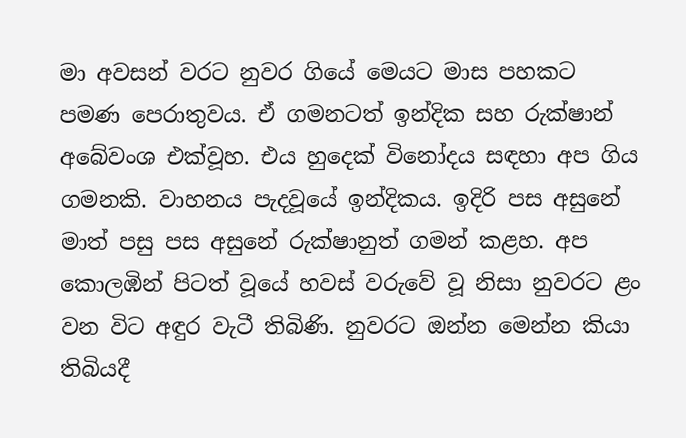මා අවසන් වරට නුවර ගියේ මෙයට මාස පහකට පමණ පෙරාතුවය. ඒ ගමනටත් ඉන්දික සහ රුක්ෂාන් අබේවංශ එක්වූහ. එය හුදෙක් විනෝදය සඳහා අප ගිය ගමනකි. වාහනය පැදවූයේ ඉන්දිකය. ඉදිරි පස අසුනේ මාත් පසු පස අසුනේ රුක්ෂානුත් ගමන් කළහ. අප කොලඹින් පිටත් වූයේ හවස් වරුවේ වූ නිසා නුවරට ළං වන විට අඳුර වැටී තිබිණි. නුවරට ඔන්න මෙන්න කියා තිබියදී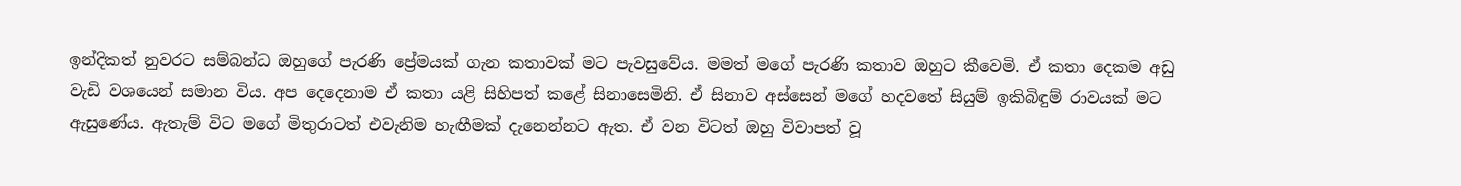ඉන්දිකත් නුවරට සම්බන්ධ ඔහුගේ පැරණි ප්‍රේමයක් ගැන කතාවක් මට පැවසුවේය. මමත් මගේ පැරණි කතාව ඔහුට කීවෙමි. ඒ කතා දෙකම අඩු වැඩි වශයෙන් සමාන විය. අප දෙදෙනාම ඒ කතා යළි සිහිපත් කළේ සිනාසෙමිනි. ඒ සිනාව අස්සෙන් මගේ හදවතේ සියුම් ඉකිබිඳුම් රාවයක් මට ඇසුණේය. ඇතැම් විට මගේ මිතුරාටත් එවැනිම හැඟීමක් දැනෙන්නට ඇත. ඒ වන විටත් ඔහු විවාපත් වූ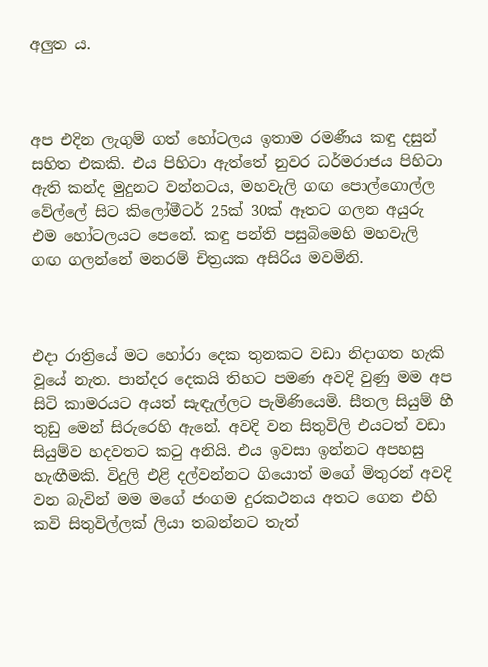අලුත ය.



අප එදින ලැගුම් ගත් හෝටලය ඉතාම රමණීය කඳු දසුන් සහිත එකකි. එය පිහිටා ඇත්තේ නුවර ධර්මරාජය පිහිටා ඇති කන්ද මුදුනට වන්නටය, මහවැලි ගඟ පොල්ගොල්ල වේල්ලේ සිට කිලෝමීටර් 25ක් 30ක් ඈතට ගලන අයුරු එම හෝටලයට පෙනේ. කඳු පන්ති පසුබිමෙහි මහවැලි ගඟ ගලන්නේ මනරම් චිත්‍රයක අසිරිය මවමිනි.



එදා රාත්‍රියේ මට හෝරා දෙක තුනකට වඩා නිදාගත හැකි වූයේ නැත. පාන්දර දෙකයි තිහට පමණ අවදි වුණු මම අප සිටි කාමරයට අයත් සැඳැල්ලට පැමිණියෙමි. සීතල සියුම් හී තුඩු මෙන් සිරුරෙහි ඇනේ. අවදි වන සිතුවිලි එයටත් වඩා සියුම්ව හදවතට කටු අනියි. එය ඉවසා ඉන්නට අපහසු හැඟීමකි. විදුලි එළි දල්වන්නට ගියොත් මගේ මිතුරන් අවදි වන බැවින් මම මගේ ජංගම දුරකථනය අතට ගෙන එහි කවි සිතුවිල්ලක් ලියා තබන්නට තැත්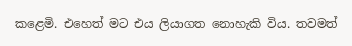කළෙමි. එහෙත් මට එය ලියාගත නොහැකි විය. තවමත්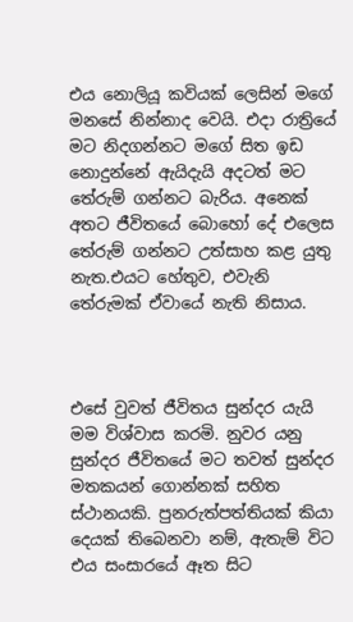එය නොලියූ කවියක් ලෙසින් මගේ මනසේ නින්නාද වෙයි. එදා රාත්‍රියේ මට නිදගන්නට මගේ සිත ඉඩ නොදුන්නේ ඇයිදැයි අදටත් මට තේරුම් ගන්නට බැරිය. අනෙක් අතට ජීවිතයේ බොහෝ දේ එලෙස තේරුම් ගන්නට උත්සාහ කළ යුතු නැත.එයට හේතුව, එවැනි තේරුමක් ඒවායේ නැති නිසාය.



එසේ වුවත් ජීවිතය සුන්දර යැයි මම විශ්වාස කරමි. නුවර යනු සුන්දර ජීවිතයේ මට තවත් සුන්දර මතකයන් ගොන්නක් සහිත ස්ථානයකි. පුනරුත්පත්තියක් කියා දෙයක් තිබෙනවා නම්, ඇතැම් විට එය සංසාරයේ ඈත සිට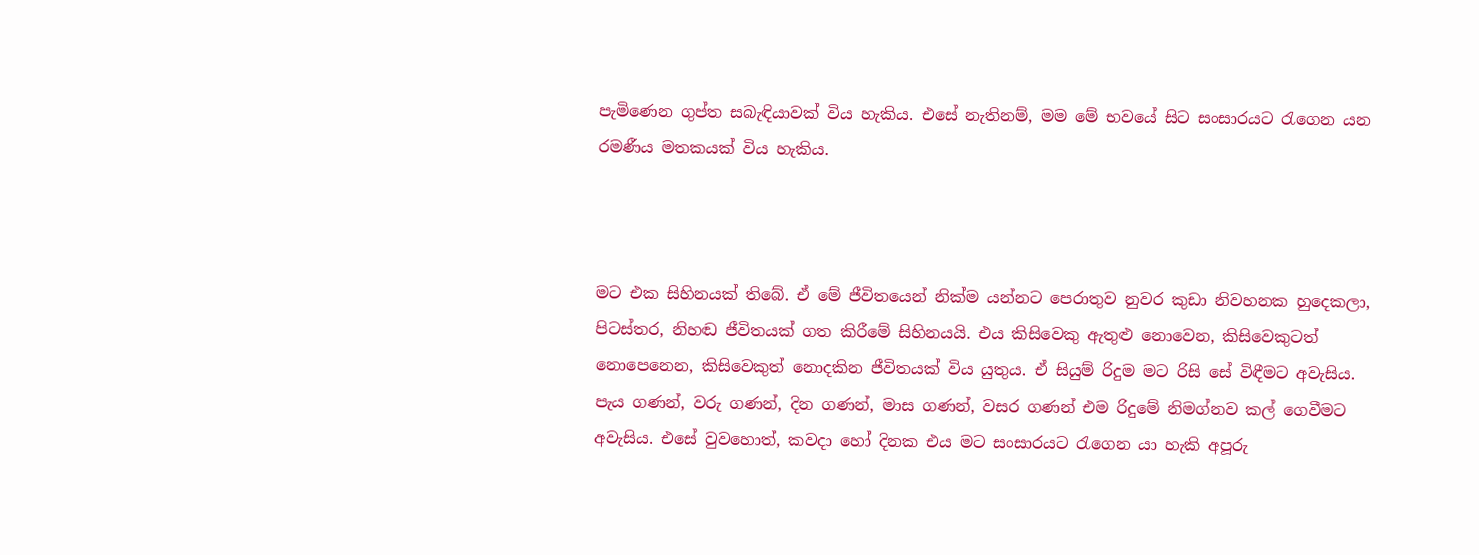පැමිණෙන ගුප්ත සබැඳියාවක් විය හැකිය. එසේ නැතිනම්, මම මේ භවයේ සිට සංසාරයට රැගෙන යන රමණීය මතකයක් විය හැකිය.



මට එක සිහිනයක් තිබේ. ඒ මේ ජීවිතයෙන් නික්ම යන්නට පෙරාතුව නුවර කුඩා නිවහනක හුදෙකලා, පිටස්තර, නිහඬ ජීවිතයක් ගත කිරීමේ සිහිනයයි. එය කිසිවෙකු ඇතුළු නොවෙන, කිසිවෙකුටත් නොපෙනෙන, කිසිවෙකුත් නොදකින ජීවිතයක් විය යුතුය. ඒ සියුම් රිදුම මට රිසි සේ විඳීමට අවැසිය. පැය ගණන්, වරු ගණන්, දින ගණන්, මාස ගණන්, වසර ගණන් එම රිදුමේ නිමග්නව කල් ගෙවීමට අවැසිය. එසේ වුවහොත්, කවදා හෝ දිනක එය මට සංසාරයට රැගෙන යා හැකි අපූරු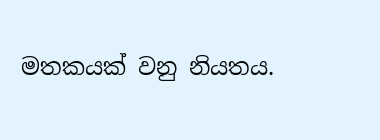මතකයක් වනු නියතය.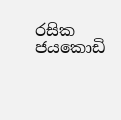රසික ජයකොඩි